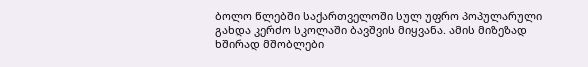ბოლო წლებში საქართველოში სულ უფრო პოპულარული გახდა კერძო სკოლაში ბავშვის მიყვანა. ამის მიზეზად ხშირად მშობლები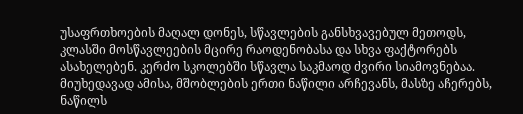უსაფრთხოების მაღალ დონეს, სწავლების განსხვავებულ მეთოდს, კლასში მოსწავლეების მცირე რაოდენობასა და სხვა ფაქტორებს ასახელებენ. კერძო სკოლებში სწავლა საკმაოდ ძვირი სიამოვნებაა. მიუხედავად ამისა, მშობლების ერთი ნაწილი არჩევანს, მასზე აჩერებს, ნაწილს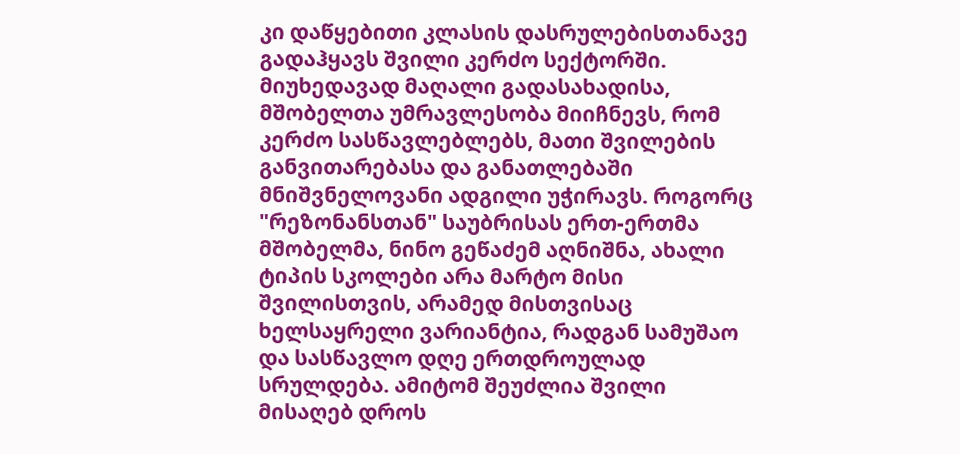კი დაწყებითი კლასის დასრულებისთანავე გადაჰყავს შვილი კერძო სექტორში.
მიუხედავად მაღალი გადასახადისა, მშობელთა უმრავლესობა მიიჩნევს, რომ კერძო სასწავლებლებს, მათი შვილების განვითარებასა და განათლებაში მნიშვნელოვანი ადგილი უჭირავს. როგორც "რეზონანსთან" საუბრისას ერთ-ერთმა მშობელმა, ნინო გეწაძემ აღნიშნა, ახალი ტიპის სკოლები არა მარტო მისი შვილისთვის, არამედ მისთვისაც ხელსაყრელი ვარიანტია, რადგან სამუშაო და სასწავლო დღე ერთდროულად სრულდება. ამიტომ შეუძლია შვილი მისაღებ დროს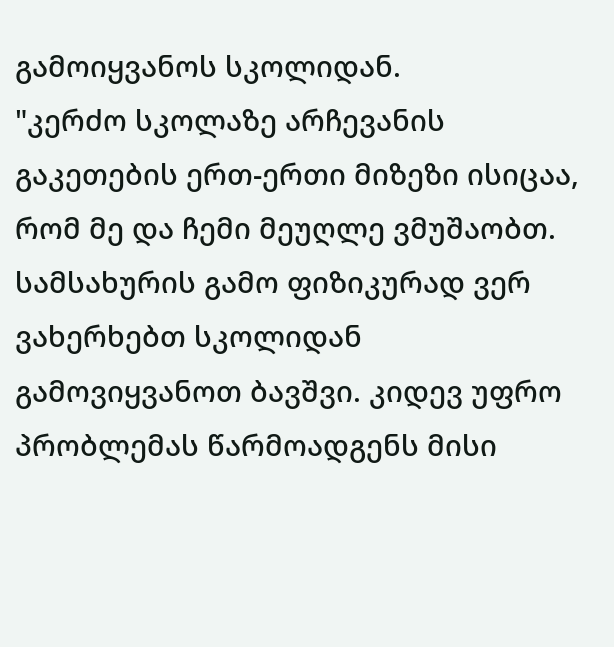გამოიყვანოს სკოლიდან.
"კერძო სკოლაზე არჩევანის გაკეთების ერთ-ერთი მიზეზი ისიცაა, რომ მე და ჩემი მეუღლე ვმუშაობთ. სამსახურის გამო ფიზიკურად ვერ ვახერხებთ სკოლიდან გამოვიყვანოთ ბავშვი. კიდევ უფრო პრობლემას წარმოადგენს მისი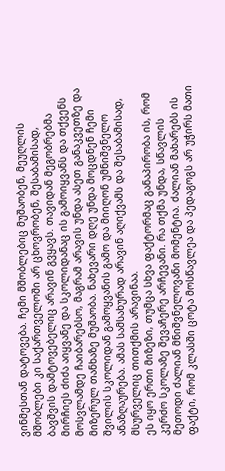ვინმესთან დატოვება. ჩემი მშობლებიც მუშაობენ, მეუღლის მშობლები კი საქართველოში არ ცხოვრობენ, შესაბამისად, ბავშვის დამტოვებელიც არავინ გვყავს. თავიდან მეგობრებმა მირჩიეს ძიძა აიყვანე და სკოლიდანაც ის გამოიყვანს და თქვენს მოსვლამდე ჩაიბარებსო, მაგრამ არავის უნდა ასეთ განაკვეთზე და მიზერულ თანხაზე მუშაობა. ნახევარი დღე უნდა მოცდნენ ჩემი შვილის სკოლიდან გამოყვანის გამო და მიიღონ უმნიშვნელო ანაზღაურება. ამას სამსახურად არავინ აღიქვამს და შესაბამისად, მსურველიც თითქმის არავინაა.
ეს იყო ერთი მიზეზი, თუმცა სხვა ფაქტორმაც განაპირობა ის, რომ კერძო სკოლაზე შევაჩერე არჩევანი. რა თქმა უნდა, სწავლის მეთოდი ძალიან მნიშვნელოვანი მომენტია. ძალიან მახარებს ის ფაქტი, რომ კლასში ცოტა მოსწავლეა და პედაგოგს არ უჭირს მათი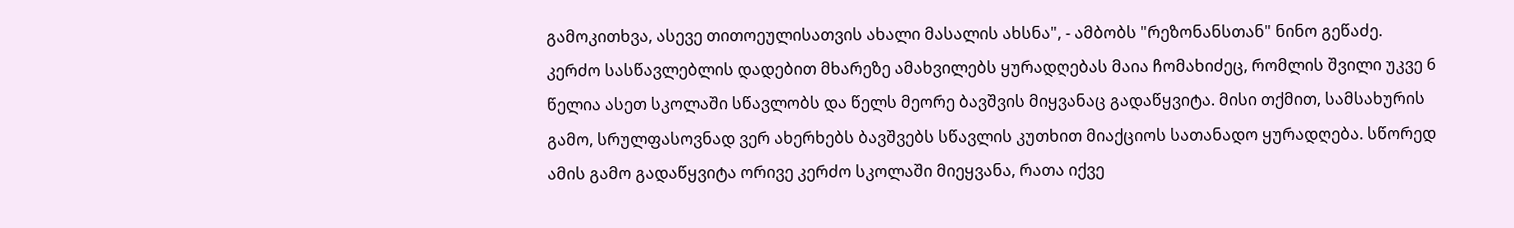გამოკითხვა, ასევე თითოეულისათვის ახალი მასალის ახსნა", - ამბობს "რეზონანსთან" ნინო გეწაძე.
კერძო სასწავლებლის დადებით მხარეზე ამახვილებს ყურადღებას მაია ჩომახიძეც, რომლის შვილი უკვე 6 წელია ასეთ სკოლაში სწავლობს და წელს მეორე ბავშვის მიყვანაც გადაწყვიტა. მისი თქმით, სამსახურის გამო, სრულფასოვნად ვერ ახერხებს ბავშვებს სწავლის კუთხით მიაქციოს სათანადო ყურადღება. სწორედ ამის გამო გადაწყვიტა ორივე კერძო სკოლაში მიეყვანა, რათა იქვე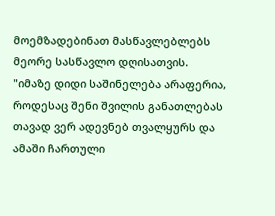მოემზადებინათ მასწავლებლებს მეორე სასწავლო დღისათვის.
"იმაზე დიდი საშინელება არაფერია, როდესაც შენი შვილის განათლებას თავად ვერ ადევნებ თვალყურს და ამაში ჩართული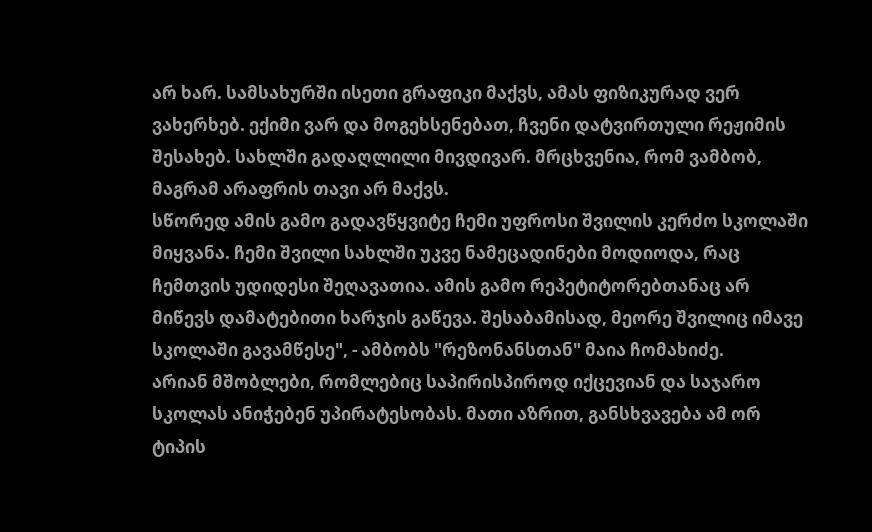არ ხარ. სამსახურში ისეთი გრაფიკი მაქვს, ამას ფიზიკურად ვერ ვახერხებ. ექიმი ვარ და მოგეხსენებათ, ჩვენი დატვირთული რეჟიმის შესახებ. სახლში გადაღლილი მივდივარ. მრცხვენია, რომ ვამბობ, მაგრამ არაფრის თავი არ მაქვს.
სწორედ ამის გამო გადავწყვიტე ჩემი უფროსი შვილის კერძო სკოლაში მიყვანა. ჩემი შვილი სახლში უკვე ნამეცადინები მოდიოდა, რაც ჩემთვის უდიდესი შეღავათია. ამის გამო რეპეტიტორებთანაც არ მიწევს დამატებითი ხარჯის გაწევა. შესაბამისად, მეორე შვილიც იმავე სკოლაში გავამწესე", - ამბობს "რეზონანსთან" მაია ჩომახიძე.
არიან მშობლები, რომლებიც საპირისპიროდ იქცევიან და საჯარო სკოლას ანიჭებენ უპირატესობას. მათი აზრით, განსხვავება ამ ორ ტიპის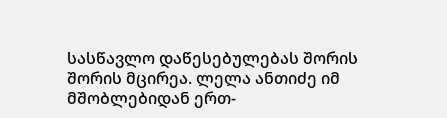სასწავლო დაწესებულებას შორის შორის მცირეა. ლელა ანთიძე იმ მშობლებიდან ერთ-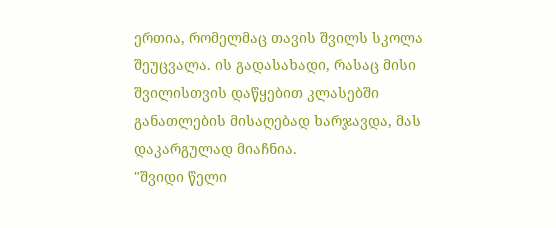ერთია, რომელმაც თავის შვილს სკოლა შეუცვალა. ის გადასახადი, რასაც მისი შვილისთვის დაწყებით კლასებში განათლების მისაღებად ხარჯავდა, მას დაკარგულად მიაჩნია.
"შვიდი წელი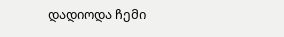დადიოდა ჩემი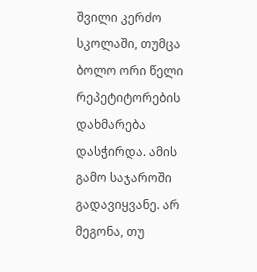შვილი კერძო სკოლაში, თუმცა ბოლო ორი წელი რეპეტიტორების დახმარება დასჭირდა. ამის გამო საჯაროში გადავიყვანე. არ მეგონა, თუ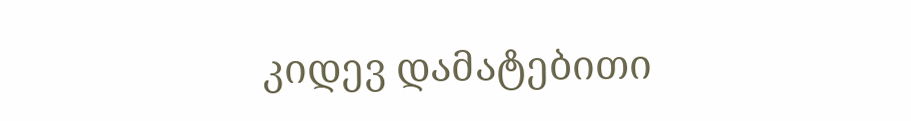კიდევ დამატებითი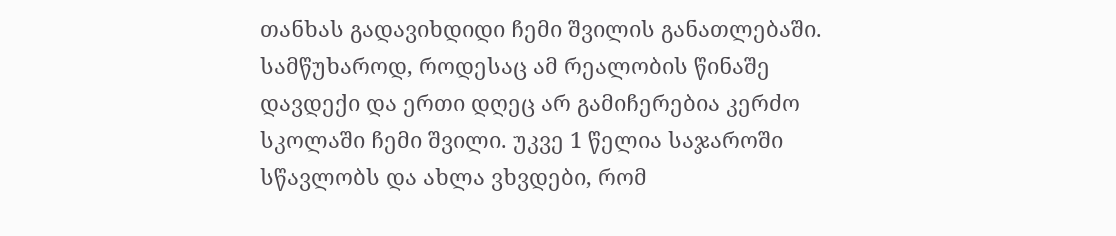თანხას გადავიხდიდი ჩემი შვილის განათლებაში. სამწუხაროდ, როდესაც ამ რეალობის წინაშე დავდექი და ერთი დღეც არ გამიჩერებია კერძო სკოლაში ჩემი შვილი. უკვე 1 წელია საჯაროში სწავლობს და ახლა ვხვდები, რომ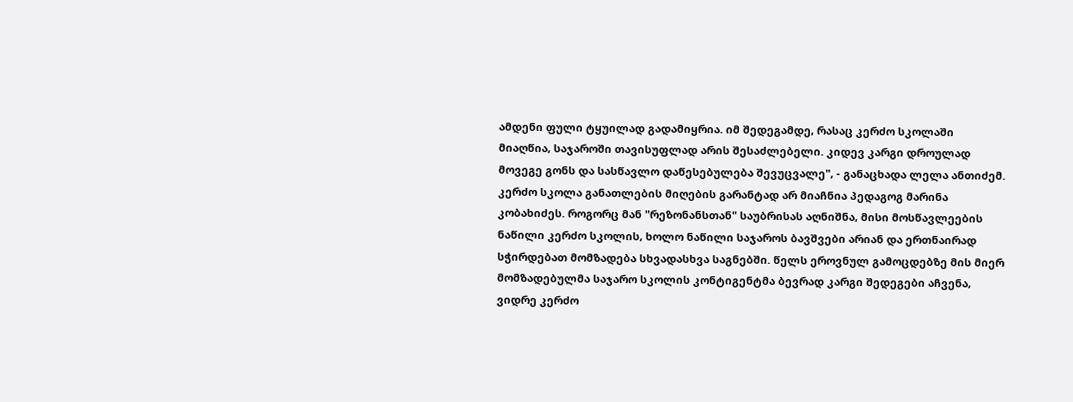ამდენი ფული ტყუილად გადამიყრია. იმ შედეგამდე, რასაც კერძო სკოლაში მიაღწია, საჯაროში თავისუფლად არის შესაძლებელი. კიდევ კარგი დროულად მოვეგე გონს და სასწავლო დაწესებულება შევუცვალე", - განაცხადა ლელა ანთიძემ.
კერძო სკოლა განათლების მიღების გარანტად არ მიაჩნია პედაგოგ მარინა კობახიძეს. როგორც მან "რეზონანსთან" საუბრისას აღნიშნა, მისი მოსწავლეების ნაწილი კერძო სკოლის, ხოლო ნაწილი საჯაროს ბავშვები არიან და ერთნაირად სჭირდებათ მომზადება სხვადასხვა საგნებში. წელს ეროვნულ გამოცდებზე მის მიერ მომზადებულმა საჯარო სკოლის კონტიგენტმა ბევრად კარგი შედეგები აჩვენა, ვიდრე კერძო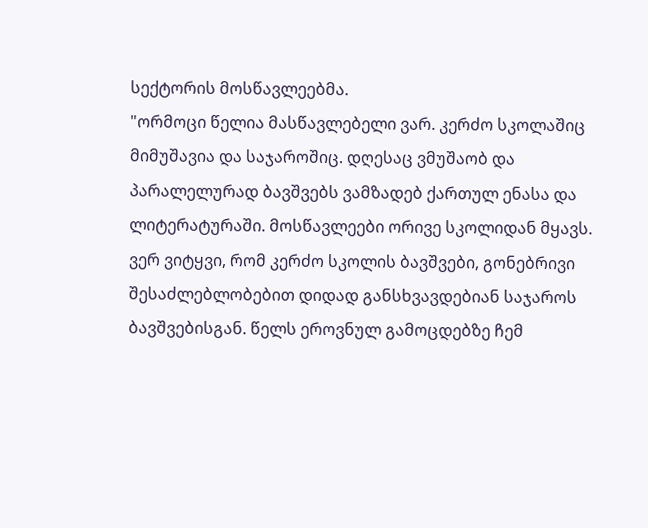სექტორის მოსწავლეებმა.
"ორმოცი წელია მასწავლებელი ვარ. კერძო სკოლაშიც მიმუშავია და საჯაროშიც. დღესაც ვმუშაობ და პარალელურად ბავშვებს ვამზადებ ქართულ ენასა და ლიტერატურაში. მოსწავლეები ორივე სკოლიდან მყავს. ვერ ვიტყვი, რომ კერძო სკოლის ბავშვები, გონებრივი შესაძლებლობებით დიდად განსხვავდებიან საჯაროს ბავშვებისგან. წელს ეროვნულ გამოცდებზე ჩემ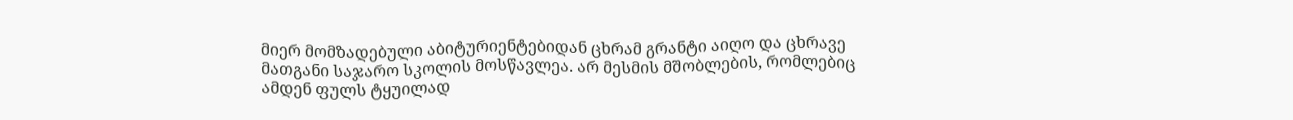მიერ მომზადებული აბიტურიენტებიდან ცხრამ გრანტი აიღო და ცხრავე მათგანი საჯარო სკოლის მოსწავლეა. არ მესმის მშობლების, რომლებიც ამდენ ფულს ტყუილად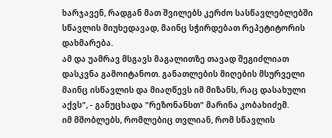ხარჯავენ, რადგან მათ შვილებს კერძო სასწავლებლებში სწავლის მიუხედავად, მაინც სჭირდებათ რეპეტიტორის დახმარება.
ამ და უამრავ მსგავს მაგალითზე თავად შეგიძლიათ დასკვნა გამოიტანოთ. განათლების მიღების მსურველი მაინც ისწავლის და მიაღწევს იმ მიზანს, რაც დასახული აქვს", - განუცხადა "რეზონანსთ" მარინა კობახიძემ.
იმ მშობლებს, რომლებიც თვლიან, რომ სწავლის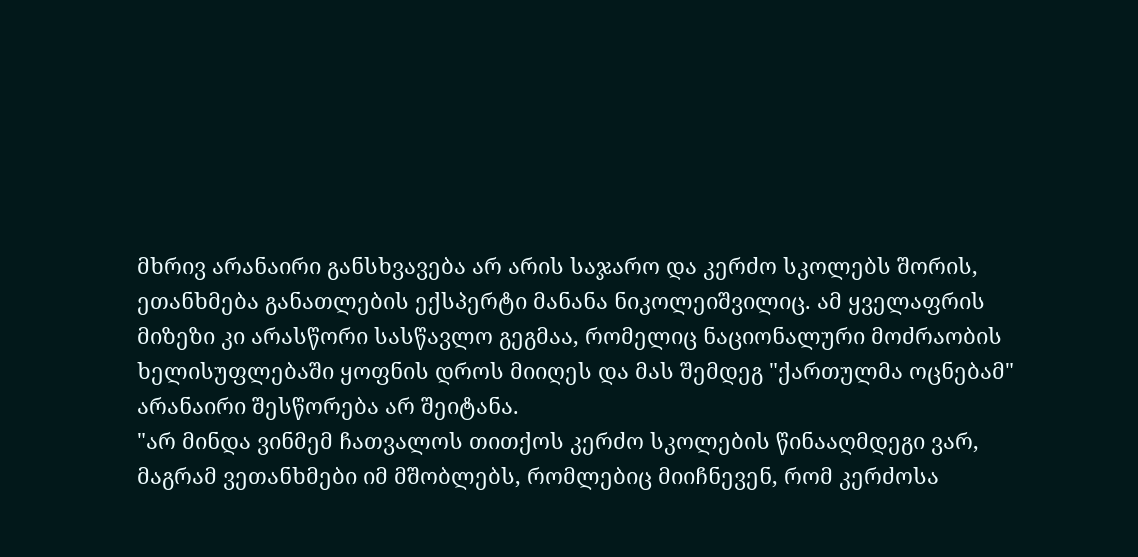მხრივ არანაირი განსხვავება არ არის საჯარო და კერძო სკოლებს შორის, ეთანხმება განათლების ექსპერტი მანანა ნიკოლეიშვილიც. ამ ყველაფრის მიზეზი კი არასწორი სასწავლო გეგმაა, რომელიც ნაციონალური მოძრაობის ხელისუფლებაში ყოფნის დროს მიიღეს და მას შემდეგ "ქართულმა ოცნებამ" არანაირი შესწორება არ შეიტანა.
"არ მინდა ვინმემ ჩათვალოს თითქოს კერძო სკოლების წინააღმდეგი ვარ, მაგრამ ვეთანხმები იმ მშობლებს, რომლებიც მიიჩნევენ, რომ კერძოსა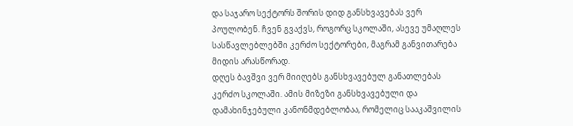და საჯარო სექტორს შორის დიდ განსხვავებას ვერ პოულობენ. ჩვენ გვაქვს, როგორც სკოლაში, ასევე უმაღლეს სასწავლებლებში კერძო სექტორები, მაგრამ განვითარება მიდის არასწორად.
დღეს ბავშვი ვერ მიიღებს განსხვავებულ განათლებას კერძო სკოლაში. ამის მიზეზი განსხვავებული და დამახინჯებული კანონმდებლობაა, რომელიც სააკაშვილის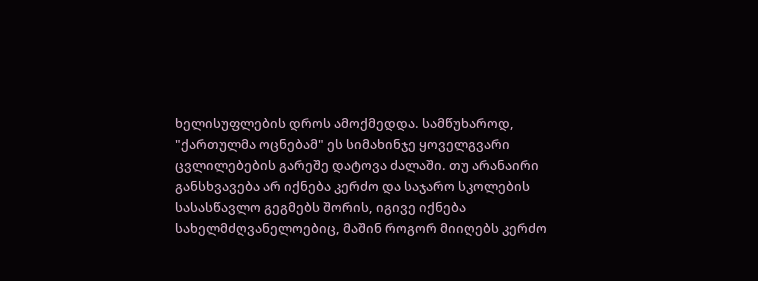ხელისუფლების დროს ამოქმედდა. სამწუხაროდ, "ქართულმა ოცნებამ" ეს სიმახინჯე ყოველგვარი ცვლილებების გარეშე დატოვა ძალაში. თუ არანაირი განსხვავება არ იქნება კერძო და საჯარო სკოლების სასასწავლო გეგმებს შორის, იგივე იქნება სახელმძღვანელოებიც, მაშინ როგორ მიიღებს კერძო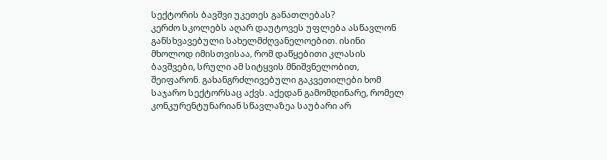სექტორის ბავშვი უკეთეს განათლებას?
კერძო სკოლებს აღარ დაუტოვეს უფლება ასწავლონ განსხვავებული სახელმძღვანელოებით. ისინი მხოლოდ იმისთვისაა, რომ დაწყებითი კლასის ბავშვები, სრული ამ სიტყვის მნიშვნელობით, შეიფარონ. გახანგრძლივებული გაკვეთილები ხომ საჯარო სექტორსაც აქვს. აქედან გამომდინარე, რომელ კონკურენტუნარიან სწავლაზეა საუბარი არ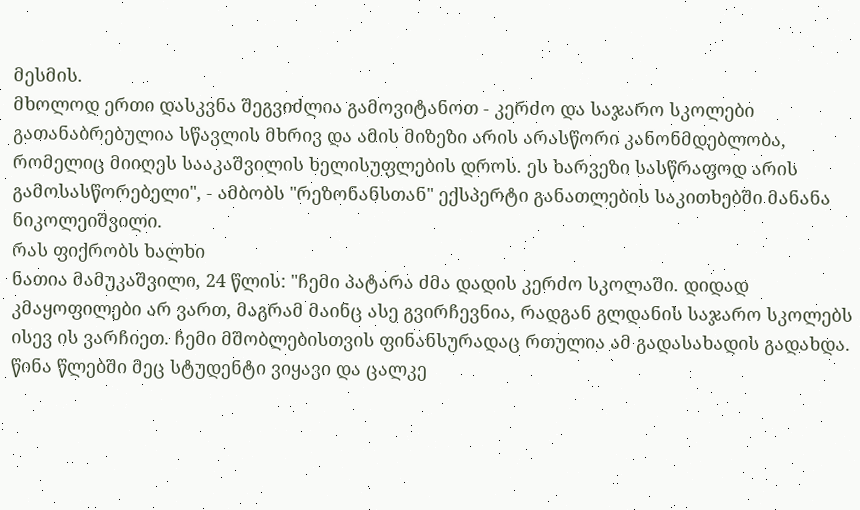მესმის.
მხოლოდ ერთი დასკვნა შეგვიძლია გამოვიტანოთ - კერძო და საჯარო სკოლები გათანაბრებულია სწავლის მხრივ და ამის მიზეზი არის არასწორი კანონმდებლობა, რომელიც მიიღეს სააკაშვილის ხელისუფლების დროს. ეს ხარვეზი სასწრაფოდ არის გამოსასწორებელი", - ამბობს "რეზონანსთან" ექსპერტი განათლების საკითხებში მანანა ნიკოლეიშვილი.
რას ფიქრობს ხალხი
ნათია მამუკაშვილი, 24 წლის: "ჩემი პატარა ძმა დადის კერძო სკოლაში. დიდად კმაყოფილები არ ვართ, მაგრამ მაინც ასე გვირჩევნია, რადგან გლდანის საჯარო სკოლებს ისევ ის ვარჩიეთ. ჩემი მშობლებისთვის ფინანსურადაც რთულია ამ გადასახადის გადახდა. წინა წლებში მეც სტუდენტი ვიყავი და ცალკე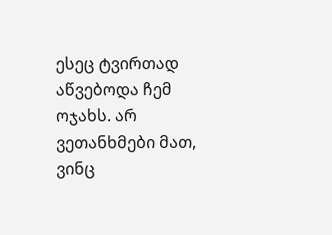ესეც ტვირთად აწვებოდა ჩემ ოჯახს. არ ვეთანხმები მათ, ვინც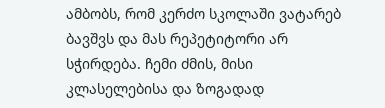ამბობს, რომ კერძო სკოლაში ვატარებ ბავშვს და მას რეპეტიტორი არ სჭირდება. ჩემი ძმის, მისი კლასელებისა და ზოგადად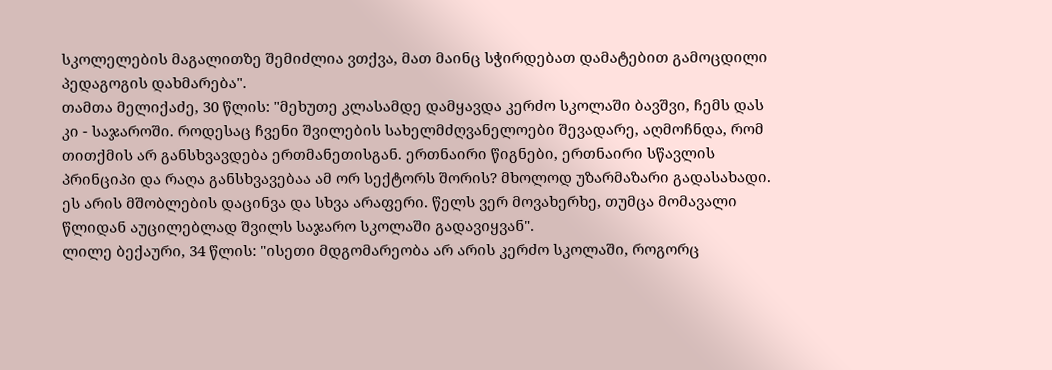სკოლელების მაგალითზე შემიძლია ვთქვა, მათ მაინც სჭირდებათ დამატებით გამოცდილი პედაგოგის დახმარება".
თამთა მელიქაძე, 30 წლის: "მეხუთე კლასამდე დამყავდა კერძო სკოლაში ბავშვი, ჩემს დას კი - საჯაროში. როდესაც ჩვენი შვილების სახელმძღვანელოები შევადარე, აღმოჩნდა, რომ თითქმის არ განსხვავდება ერთმანეთისგან. ერთნაირი წიგნები, ერთნაირი სწავლის პრინციპი და რაღა განსხვავებაა ამ ორ სექტორს შორის? მხოლოდ უზარმაზარი გადასახადი. ეს არის მშობლების დაცინვა და სხვა არაფერი. წელს ვერ მოვახერხე, თუმცა მომავალი წლიდან აუცილებლად შვილს საჯარო სკოლაში გადავიყვან".
ლილე ბექაური, 34 წლის: "ისეთი მდგომარეობა არ არის კერძო სკოლაში, როგორც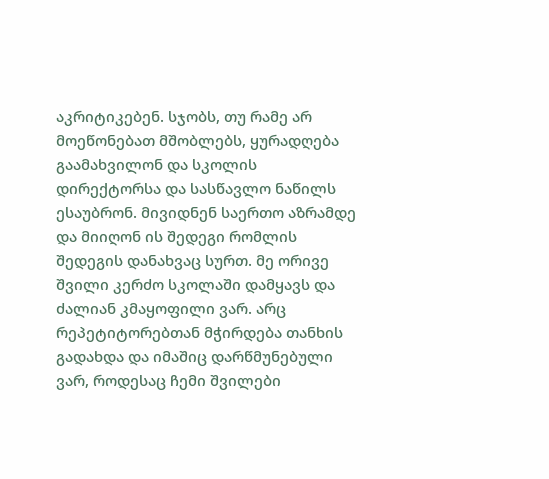აკრიტიკებენ. სჯობს, თუ რამე არ მოეწონებათ მშობლებს, ყურადღება გაამახვილონ და სკოლის დირექტორსა და სასწავლო ნაწილს ესაუბრონ. მივიდნენ საერთო აზრამდე და მიიღონ ის შედეგი რომლის შედეგის დანახვაც სურთ. მე ორივე შვილი კერძო სკოლაში დამყავს და ძალიან კმაყოფილი ვარ. არც რეპეტიტორებთან მჭირდება თანხის გადახდა და იმაშიც დარწმუნებული ვარ, როდესაც ჩემი შვილები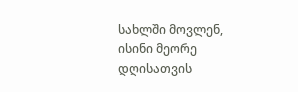სახლში მოვლენ, ისინი მეორე დღისათვის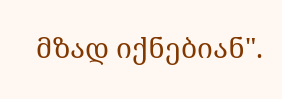მზად იქნებიან".